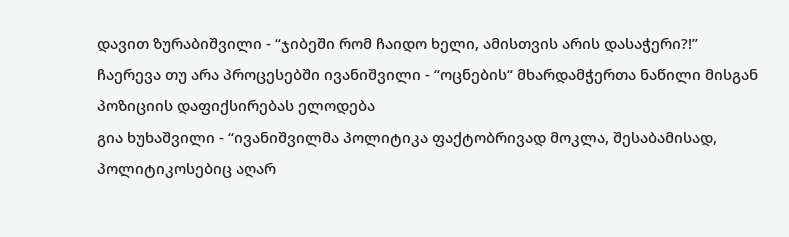დავით ზურაბიშვილი - “ჯიბეში რომ ჩაიდო ხელი, ამისთვის არის დასაჭერი?!”
ჩაერევა თუ არა პროცესებში ივანიშვილი - “ოცნების“ მხარდამჭერთა ნაწილი მისგან პოზიციის დაფიქსირებას ელოდება
გია ხუხაშვილი - “ივანიშვილმა პოლიტიკა ფაქტობრივად მოკლა, შესაბამისად, პოლიტიკოსებიც აღარ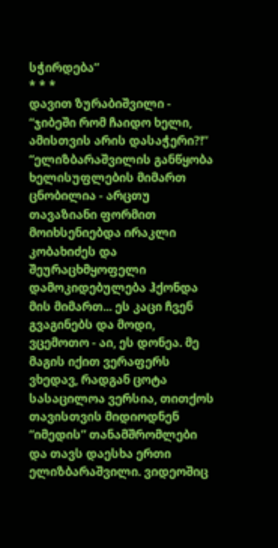სჭირდება”
* * *
დავით ზურაბიშვილი - “ჯიბეში რომ ჩაიდო ხელი, ამისთვის არის დასაჭერი?!”
“ელიზბარაშვილის განწყობა ხელისუფლების მიმართ ცნობილია - არცთუ თავაზიანი ფორმით მოიხსენიებდა ირაკლი კობახიძეს და შეურაცხმყოფელი დამოკიდებულება ჰქონდა მის მიმართ... ეს კაცი ჩვენ გვაგინებს და მოდი, ვცემოთო - აი, ეს დონეა. მე მაგის იქით ვერაფერს ვხედავ, რადგან ცოტა სასაცილოა ვერსია, თითქოს თავისთვის მიდიოდნენ “იმედის” თანამშრომლები და თავს დაესხა ერთი ელიზბარაშვილი. ვიდეოშიც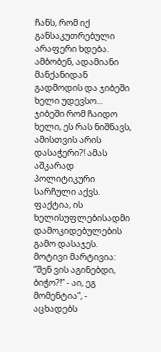ჩანს, რომ იქ განსაკუთრებული არაფერი ხდება. ამბობენ, ადამიანი მანქანიდან გადმოდის და ჯიბეში ხელი უდევსო... ჯიბეში რომ ჩაიდო ხელი, ეს რას ნიშნავს, ამისთვის არის დასაჭერი?! ამას აშკარად პოლიტიკური სარჩული აქვს. ფაქტია, ის ხელისუფლებისადმი დამოკიდებულების გამო დასაჯეს. მოტივი მარტივია: “შენ ვის აგინებდი, ბიჭო?!” - აი, ეგ მომენტია”, - აცხადებს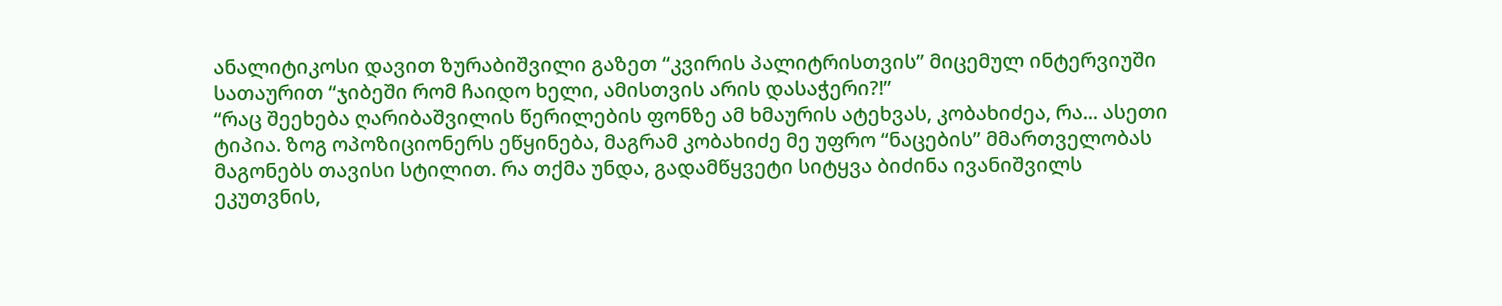ანალიტიკოსი დავით ზურაბიშვილი გაზეთ “კვირის პალიტრისთვის” მიცემულ ინტერვიუში სათაურით “ჯიბეში რომ ჩაიდო ხელი, ამისთვის არის დასაჭერი?!”
“რაც შეეხება ღარიბაშვილის წერილების ფონზე ამ ხმაურის ატეხვას, კობახიძეა, რა... ასეთი ტიპია. ზოგ ოპოზიციონერს ეწყინება, მაგრამ კობახიძე მე უფრო “ნაცების” მმართველობას მაგონებს თავისი სტილით. რა თქმა უნდა, გადამწყვეტი სიტყვა ბიძინა ივანიშვილს ეკუთვნის,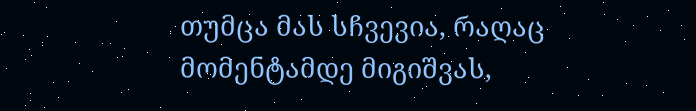თუმცა მას სჩვევია, რაღაც მომენტამდე მიგიშვას,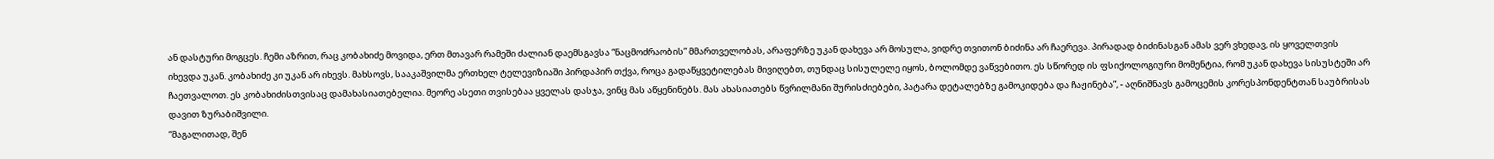ან დასტური მოგცეს. ჩემი აზრით, რაც კობახიძე მოვიდა, ერთ მთავარ რამეში ძალიან დაემსგავსა “ნაცმოძრაობის” მმართველობას, არაფერზე უკან დახევა არ მოსულა, ვიდრე თვითონ ბიძინა არ ჩაერევა. პირადად ბიძინასგან ამას ვერ ვხედავ, ის ყოველთვის იხევდა უკან. კობახიძე კი უკან არ იხევს. მახსოვს, სააკაშვილმა ერთხელ ტელევიზიაში პირდაპირ თქვა, როცა გადაწყვეტილებას მივიღებთ, თუნდაც სისულელე იყოს, ბოლომდე ვაწვებითო. ეს სწორედ ის ფსიქოლოგიური მომენტია, რომ უკან დახევა სისუსტეში არ ჩაეთვალოთ. ეს კობახიძისთვისაც დამახასიათებელია. მეორე ასეთი თვისებაა ყველას დასჯა, ვინც მას აწყენინებს. მას ახასიათებს წვრილმანი შურისძიებები, პატარა დეტალებზე გამოკიდება და ჩაჟინება”, - აღნიშნავს გამოცემის კორესპონდენტთან საუბრისას დავით ზურაბიშვილი.
“მაგალითად, შენ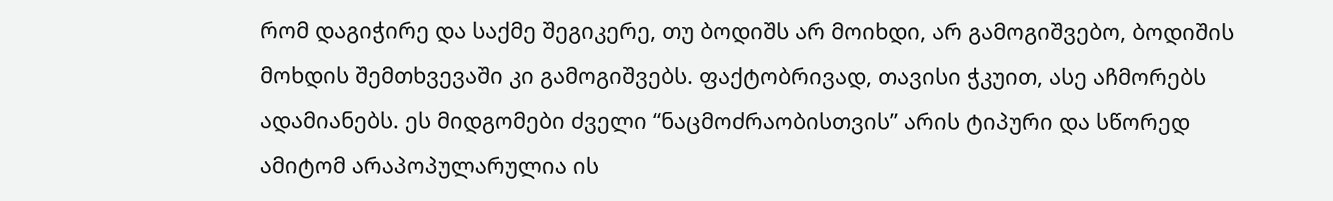რომ დაგიჭირე და საქმე შეგიკერე, თუ ბოდიშს არ მოიხდი, არ გამოგიშვებო, ბოდიშის მოხდის შემთხვევაში კი გამოგიშვებს. ფაქტობრივად, თავისი ჭკუით, ასე აჩმორებს ადამიანებს. ეს მიდგომები ძველი “ნაცმოძრაობისთვის” არის ტიპური და სწორედ ამიტომ არაპოპულარულია ის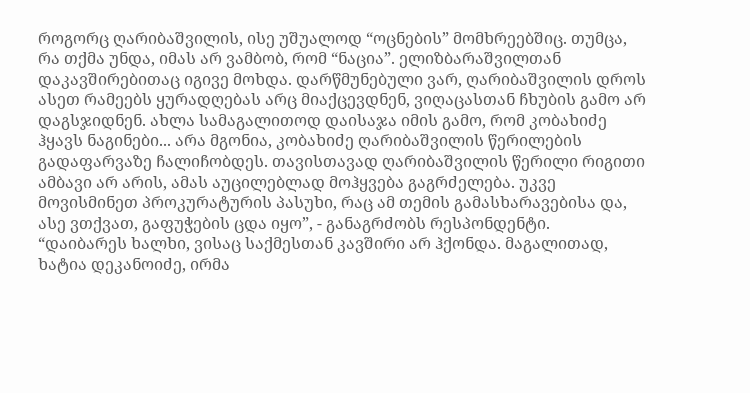როგორც ღარიბაშვილის, ისე უშუალოდ “ოცნების” მომხრეებშიც. თუმცა, რა თქმა უნდა, იმას არ ვამბობ, რომ “ნაცია”. ელიზბარაშვილთან დაკავშირებითაც იგივე მოხდა. დარწმუნებული ვარ, ღარიბაშვილის დროს ასეთ რამეებს ყურადღებას არც მიაქცევდნენ, ვიღაცასთან ჩხუბის გამო არ დაგსჯიდნენ. ახლა სამაგალითოდ დაისაჯა იმის გამო, რომ კობახიძე ჰყავს ნაგინები... არა მგონია, კობახიძე ღარიბაშვილის წერილების გადაფარვაზე ჩალიჩობდეს. თავისთავად ღარიბაშვილის წერილი რიგითი ამბავი არ არის, ამას აუცილებლად მოჰყვება გაგრძელება. უკვე მოვისმინეთ პროკურატურის პასუხი, რაც ამ თემის გამასხარავებისა და, ასე ვთქვათ, გაფუჭების ცდა იყო”, - განაგრძობს რესპონდენტი.
“დაიბარეს ხალხი, ვისაც საქმესთან კავშირი არ ჰქონდა. მაგალითად, ხატია დეკანოიძე, ირმა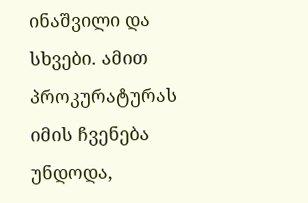ინაშვილი და სხვები. ამით პროკურატურას იმის ჩვენება უნდოდა,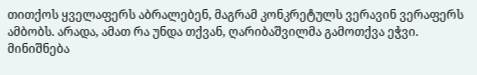თითქოს ყველაფერს აბრალებენ, მაგრამ კონკრეტულს ვერავინ ვერაფერს ამბობს. არადა, ამათ რა უნდა თქვან, ღარიბაშვილმა გამოთქვა ეჭვი. მინიშნება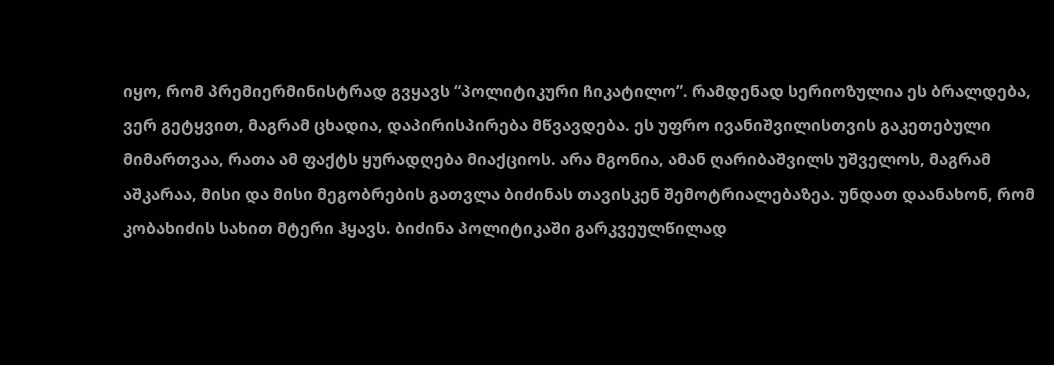იყო, რომ პრემიერმინისტრად გვყავს “პოლიტიკური ჩიკატილო”. რამდენად სერიოზულია ეს ბრალდება, ვერ გეტყვით, მაგრამ ცხადია, დაპირისპირება მწვავდება. ეს უფრო ივანიშვილისთვის გაკეთებული მიმართვაა, რათა ამ ფაქტს ყურადღება მიაქციოს. არა მგონია, ამან ღარიბაშვილს უშველოს, მაგრამ აშკარაა, მისი და მისი მეგობრების გათვლა ბიძინას თავისკენ შემოტრიალებაზეა. უნდათ დაანახონ, რომ კობახიძის სახით მტერი ჰყავს. ბიძინა პოლიტიკაში გარკვეულწილად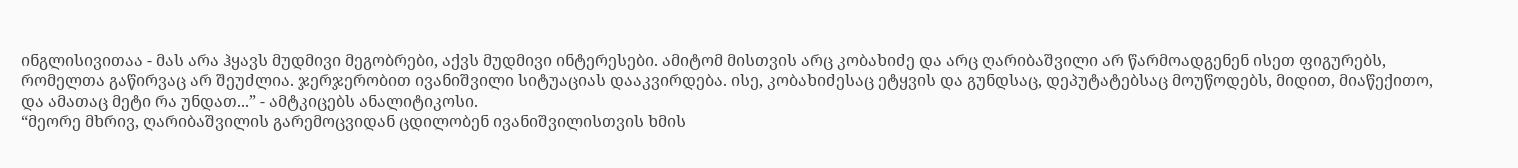ინგლისივითაა - მას არა ჰყავს მუდმივი მეგობრები, აქვს მუდმივი ინტერესები. ამიტომ მისთვის არც კობახიძე და არც ღარიბაშვილი არ წარმოადგენენ ისეთ ფიგურებს, რომელთა გაწირვაც არ შეუძლია. ჯერჯერობით ივანიშვილი სიტუაციას დააკვირდება. ისე, კობახიძესაც ეტყვის და გუნდსაც, დეპუტატებსაც მოუწოდებს, მიდით, მიაწექითო, და ამათაც მეტი რა უნდათ...” - ამტკიცებს ანალიტიკოსი.
“მეორე მხრივ, ღარიბაშვილის გარემოცვიდან ცდილობენ ივანიშვილისთვის ხმის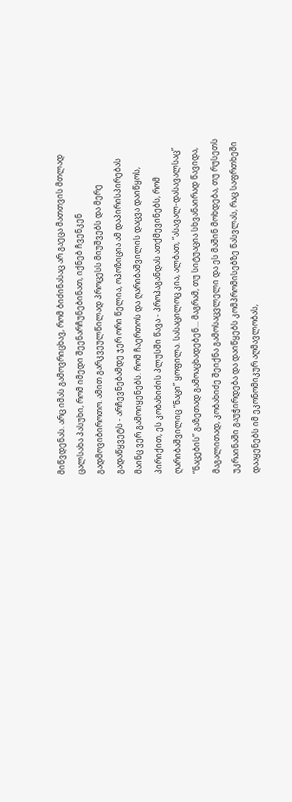მიწვდენას. არც იმას გამოვრიცხავ, რომ ბიძინასაც არ გაეცა მათთვის მთლად ცალსახა პასუხი, რომ იმედი შეენარჩუნებინათ, იქნებ ჩვენკენ გადმოვიბიროთო. ამით გარკვეულწილად პროცესს მიუშვებს და მერე გადაწყვეტს - არჩევნებამდე ჯერ ორი წელია, ოპოზიცია ამ დაპირისპირებას მაინც ვერ გამოიყენებს. რომ ჩაერთოს და ღარიბაშვილის დაცვა დაიწყოს, პირიქით, ეს კობახიძის პლუსში წავა - პროპაგანდას ათქმევინებს, რომ ღარიბაშვილიც “ნაცი” ყოფილა. სასაცილოც კია, ალბათ, “ასავალ-დასავალსაც” “ნაცების” გაზეთად გამოაცხადებენ... მაგრამ, თუ სიტუაცია სხვანაირად წავიდა, მაგალითად, კობახიძე შეიქნა გამოსაცვლელი და ეს მაშინ მოხდება, თუ რუსეთს უკრაინაში გაუჭირდება და დაიწყებს კომპრომისებზე წასვლას, რაც საფრთხეში დააყენებს იმ ეკონომიკურ აღმავლობას,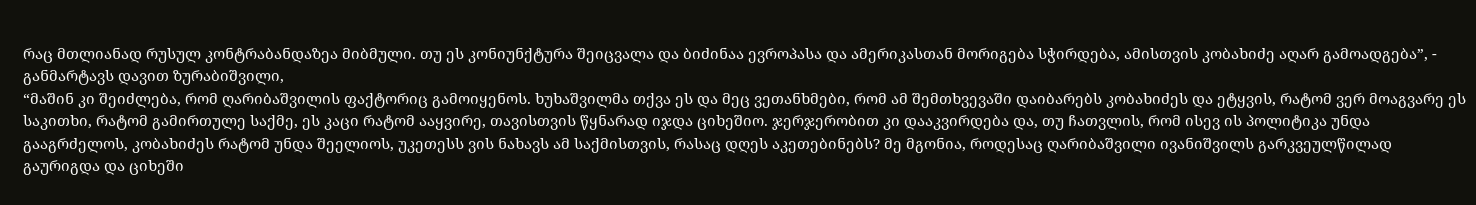რაც მთლიანად რუსულ კონტრაბანდაზეა მიბმული. თუ ეს კონიუნქტურა შეიცვალა და ბიძინაა ევროპასა და ამერიკასთან მორიგება სჭირდება, ამისთვის კობახიძე აღარ გამოადგება”, - განმარტავს დავით ზურაბიშვილი,
“მაშინ კი შეიძლება, რომ ღარიბაშვილის ფაქტორიც გამოიყენოს. ხუხაშვილმა თქვა ეს და მეც ვეთანხმები, რომ ამ შემთხვევაში დაიბარებს კობახიძეს და ეტყვის, რატომ ვერ მოაგვარე ეს საკითხი, რატომ გამირთულე საქმე, ეს კაცი რატომ ააყვირე, თავისთვის წყნარად იჯდა ციხეშიო. ჯერჯერობით კი დააკვირდება და, თუ ჩათვლის, რომ ისევ ის პოლიტიკა უნდა გააგრძელოს, კობახიძეს რატომ უნდა შეელიოს, უკეთესს ვის ნახავს ამ საქმისთვის, რასაც დღეს აკეთებინებს? მე მგონია, როდესაც ღარიბაშვილი ივანიშვილს გარკვეულწილად გაურიგდა და ციხეში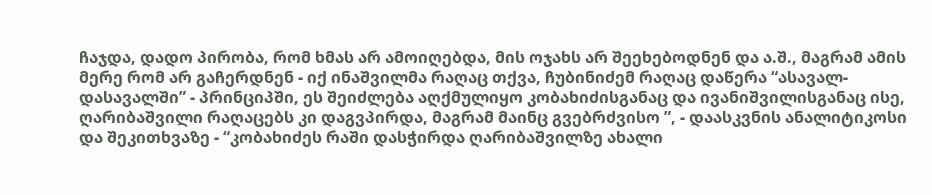ჩაჯდა, დადო პირობა, რომ ხმას არ ამოიღებდა, მის ოჯახს არ შეეხებოდნენ და ა.შ., მაგრამ ამის მერე რომ არ გაჩერდნენ - იქ ინაშვილმა რაღაც თქვა, ჩუბინიძემ რაღაც დაწერა “ასავალ-დასავალში” - პრინციპში, ეს შეიძლება აღქმულიყო კობახიძისგანაც და ივანიშვილისგანაც ისე, ღარიბაშვილი რაღაცებს კი დაგვპირდა, მაგრამ მაინც გვებრძვისო ”, - დაასკვნის ანალიტიკოსი და შეკითხვაზე - “კობახიძეს რაში დასჭირდა ღარიბაშვილზე ახალი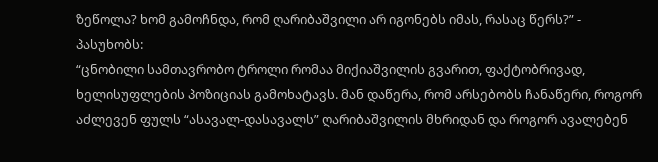ზეწოლა? ხომ გამოჩნდა, რომ ღარიბაშვილი არ იგონებს იმას, რასაც წერს?” - პასუხობს:
“ცნობილი სამთავრობო ტროლი რომაა მიქიაშვილის გვარით, ფაქტობრივად, ხელისუფლების პოზიციას გამოხატავს. მან დაწერა, რომ არსებობს ჩანაწერი, როგორ აძლევენ ფულს “ასავალ-დასავალს” ღარიბაშვილის მხრიდან და როგორ ავალებენ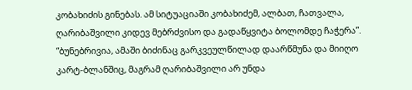კობახიძის გინებას. ამ სიტუაციაში კობახიძემ, ალბათ, ჩათვალა, ღარიბაშვილი კიდევ მებრძვისო და გადაწყვიტა ბოლომდე ჩაჭერა”.
“ბუნებრივია, ამაში ბიძინაც გარკვეულწილად დაარწმუნა და მიიღო კარტ-ბლანშიც, მაგრამ ღარიბაშვილი არ უნდა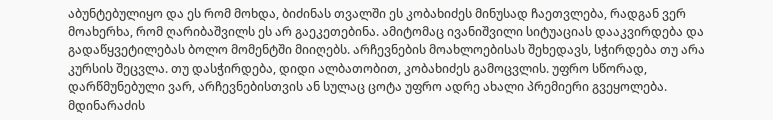აბუნტებულიყო და ეს რომ მოხდა, ბიძინას თვალში ეს კობახიძეს მინუსად ჩაეთვლება, რადგან ვერ მოახერხა, რომ ღარიბაშვილს ეს არ გაეკეთებინა. ამიტომაც ივანიშვილი სიტუაციას დააკვირდება და გადაწყვეტილებას ბოლო მომენტში მიიღებს. არჩევნების მოახლოებისას შეხედავს, სჭირდება თუ არა კურსის შეცვლა. თუ დასჭირდება, დიდი ალბათობით, კობახიძეს გამოცვლის. უფრო სწორად, დარწმუნებული ვარ, არჩევნებისთვის ან სულაც ცოტა უფრო ადრე ახალი პრემიერი გვეყოლება. მდინარაძის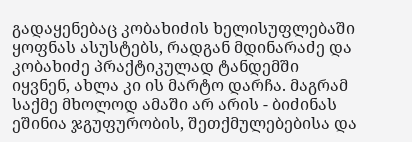გადაყენებაც კობახიძის ხელისუფლებაში ყოფნას ასუსტებს, რადგან მდინარაძე და კობახიძე პრაქტიკულად ტანდემში იყვნენ, ახლა კი ის მარტო დარჩა. მაგრამ საქმე მხოლოდ ამაში არ არის - ბიძინას ეშინია ჯგუფურობის, შეთქმულებებისა და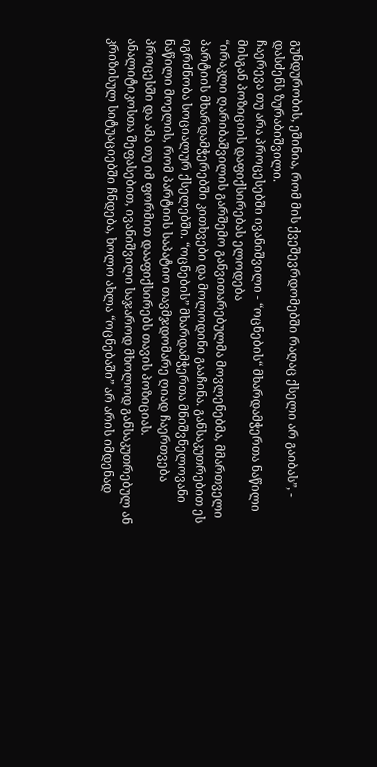გუნდურობის, ეშინია, რომ მის ქვეშევრდომებში რაღაც ქსელი არ გაიბას”, - დასძენს ზურაბიშვილი.
ჩაერევა თუ არა პროცესებში ივანიშვილი - “ოცნების“ მხარდამჭერთა ნაწილი მისგან პოზიციის დაფიქსირებას ელოდება
“ირაკლი ღარიბაშვილის გარშემო განვითარებულმა მოვლენებმა, მმართველი პარტიის მხარდამჭერებში კითხვები და მოლოდინი გააჩინა. განსაკუთრებით ეს იგრძნობა სოციალურ ქსელებში. “ოცნების” მხარდამჭერთა მნიშვნელოვანი ნაწილი მოელის, რომ პარტიის საპატიო თავმჯდომარე ღიად ჩაერთვება პროცესში და ამა თუ იმ ფორმით დააფიქსირებს თავის პოზიციას. ანალიტიკოსთა შეფასებით, ივანიშვილი საჯაროდ მხოლოდ განსაკუთრებულ ან კრიზისულ სიტუაციებში ჩნდება, ხოლო ახლა “ოცნებაში” არ არის იმდენად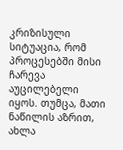კრიზისული სიტუაცია, რომ პროცესებში მისი ჩარევა აუცილებელი იყოს. თუმცა, მათი ნაწილის აზრით, ახლა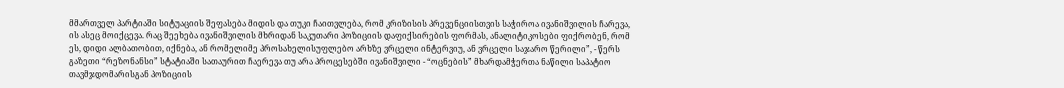მმართველ პარტიაში სიტუაციის შეფასება მიდის და თუკი ჩაითვლება, რომ კრიზისის პრევენციისთვის საჭიროა ივანიშვილის ჩარევა, ის ასეც მოიქცევა. რაც შეეხება ივანიშვილის მხრიდან საკუთარი პოზიციის დაფიქსირების ფორმას, ანალიტიკოსები ფიქრობენ, რომ ეს, დიდი ალბათობით, იქნება, ან რომელიმე პროსახელისუფლებო არხზე ვრცელი ინტერვიუ, ან ვრცელი საჯარო წერილი”, - წერს გაზეთი “რეზონანსი” სტატიაში სათაურით ჩაერევა თუ არა პროცესებში ივანიშვილი - “ოცნების” მხარდამჭერთა ნაწილი საპატიო თავმჯდომარისგან პოზიციის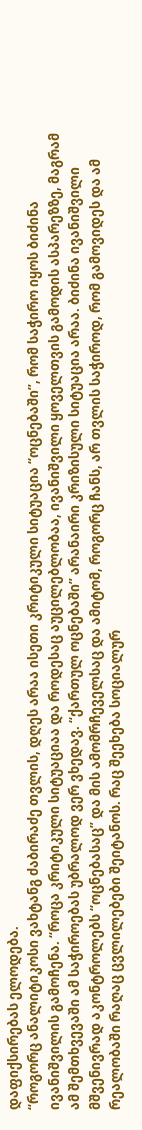დაფიქსირებას ელოდება.
“როგორც ანალიტიკოსი ვახტანგ ძაბირაძე თვლის, დღეს არაა ისეთი კრიტიკული სიტუაცია “ოცნებაში”, რომ საჭირო იყოს ბიძინა ივანიშვილის გამოჩენა. “როცა კრიტიკული სიტუაციაა და როდესაც აუცილებლობაა, ივანიშვილი ყოველთვის გამოდის ასპარეზზე, მაგრამ ამ შემთხვევაში ამ საჭიროებას უბრალოდ ვერ ვხედავ. “ქართულ ოცნებაში” არანაირი კრიზისული სიტუაცია არაა. ბიძინა ივანიშვილი მშვენივრად აკონტროლებს “ოცნებასაც” და მის ამომრჩეველსაც და ამიტომ, როგორც ჩანს, არ თვლის საჭიროდ, რომ გამოვიდეს და ამ რეალობაში რაღაც ცვლილებები შეიტანოს. რაც შეეხება სოციალურ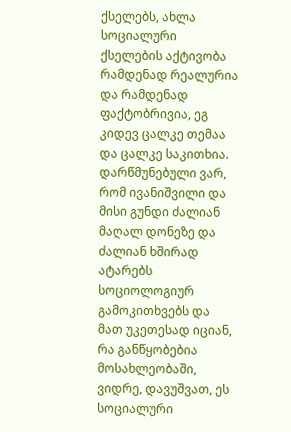ქსელებს, ახლა სოციალური ქსელების აქტივობა რამდენად რეალურია და რამდენად ფაქტობრივია, ეგ კიდევ ცალკე თემაა და ცალკე საკითხია. დარწმუნებული ვარ, რომ ივანიშვილი და მისი გუნდი ძალიან მაღალ დონეზე და ძალიან ხშირად ატარებს სოციოლოგიურ გამოკითხვებს და მათ უკეთესად იციან, რა განწყობებია მოსახლეობაში, ვიდრე, დავუშვათ, ეს სოციალური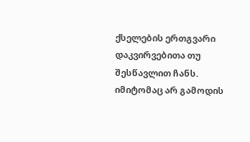ქსელების ერთგვარი დაკვირვებითა თუ შესწავლით ჩანს. იმიტომაც არ გამოდის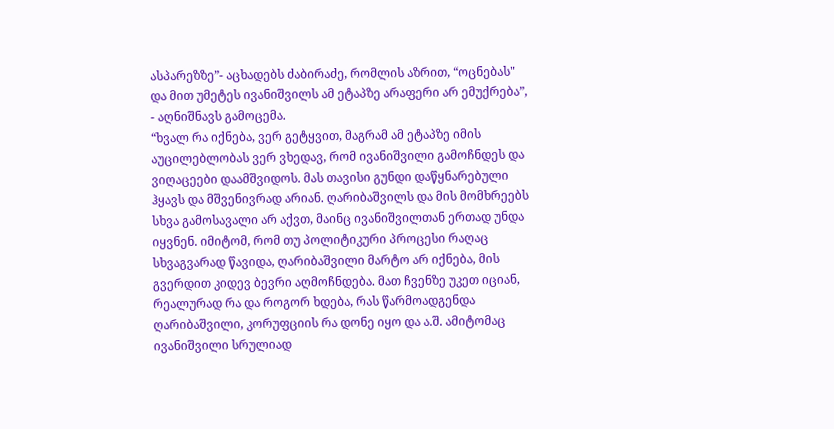ასპარეზზე”- აცხადებს ძაბირაძე, რომლის აზრით, “ოცნებას" და მით უმეტეს ივანიშვილს ამ ეტაპზე არაფერი არ ემუქრება”, - აღნიშნავს გამოცემა.
“ხვალ რა იქნება, ვერ გეტყვით, მაგრამ ამ ეტაპზე იმის აუცილებლობას ვერ ვხედავ, რომ ივანიშვილი გამოჩნდეს და ვიღაცეები დაამშვიდოს. მას თავისი გუნდი დაწყნარებული ჰყავს და მშვენივრად არიან. ღარიბაშვილს და მის მომხრეებს სხვა გამოსავალი არ აქვთ, მაინც ივანიშვილთან ერთად უნდა იყვნენ. იმიტომ, რომ თუ პოლიტიკური პროცესი რაღაც სხვაგვარად წავიდა, ღარიბაშვილი მარტო არ იქნება, მის გვერდით კიდევ ბევრი აღმოჩნდება. მათ ჩვენზე უკეთ იციან, რეალურად რა და როგორ ხდება, რას წარმოადგენდა ღარიბაშვილი, კორუფციის რა დონე იყო და ა.შ. ამიტომაც ივანიშვილი სრულიად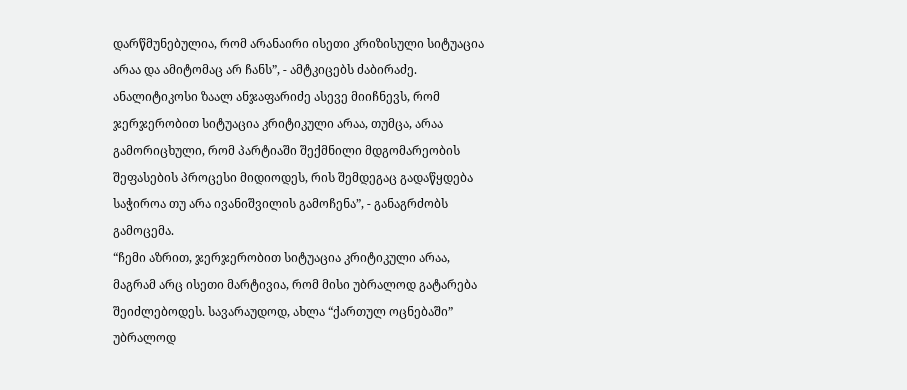დარწმუნებულია, რომ არანაირი ისეთი კრიზისული სიტუაცია არაა და ამიტომაც არ ჩანს”, - ამტკიცებს ძაბირაძე. ანალიტიკოსი ზაალ ანჯაფარიძე ასევე მიიჩნევს, რომ ჯერჯერობით სიტუაცია კრიტიკული არაა, თუმცა, არაა გამორიცხული, რომ პარტიაში შექმნილი მდგომარეობის შეფასების პროცესი მიდიოდეს, რის შემდეგაც გადაწყდება საჭიროა თუ არა ივანიშვილის გამოჩენა”, - განაგრძობს გამოცემა.
“ჩემი აზრით, ჯერჯერობით სიტუაცია კრიტიკული არაა, მაგრამ არც ისეთი მარტივია, რომ მისი უბრალოდ გატარება შეიძლებოდეს. სავარაუდოდ, ახლა “ქართულ ოცნებაში” უბრალოდ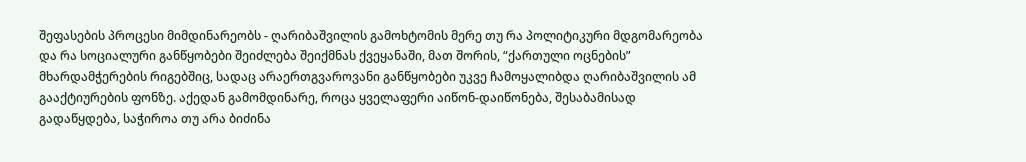შეფასების პროცესი მიმდინარეობს - ღარიბაშვილის გამოხტომის მერე თუ რა პოლიტიკური მდგომარეობა და რა სოციალური განწყობები შეიძლება შეიქმნას ქვეყანაში, მათ შორის, “ქართული ოცნების” მხარდამჭერების რიგებშიც, სადაც არაერთგვაროვანი განწყობები უკვე ჩამოყალიბდა ღარიბაშვილის ამ გააქტიურების ფონზე. აქედან გამომდინარე, როცა ყველაფერი აიწონ-დაიწონება, შესაბამისად გადაწყდება, საჭიროა თუ არა ბიძინა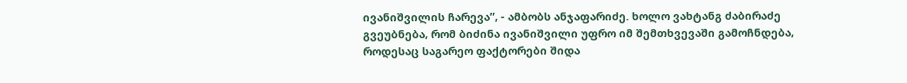ივანიშვილის ჩარევა”, - ამბობს ანჯაფარიძე. ხოლო ვახტანგ ძაბირაძე გვეუბნება, რომ ბიძინა ივანიშვილი უფრო იმ შემთხვევაში გამოჩნდება, როდესაც საგარეო ფაქტორები შიდა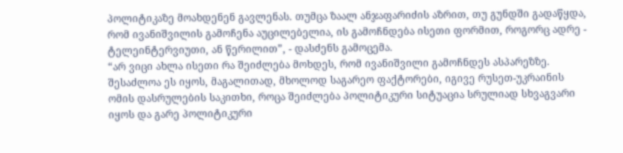პოლიტიკაზე მოახდენენ გავლენას. თუმცა ზაალ ანჯაფარიძის აზრით, თუ გუნდში გადაწყდა, რომ ივანიშვილის გამოჩენა აუცილებელია, ის გამოჩნდება ისეთი ფორმით, როგორც ადრე - ტელეინტერვიუთი, ან წერილით”, - დასძენს გამოცემა.
“არ ვიცი ახლა ისეთი რა შეიძლება მოხდეს, რომ ივანიშვილი გამოჩნდეს ასპარეზზე. შესაძლოა ეს იყოს, მაგალითად, მხოლოდ საგარეო ფაქტორები, იგივე რუსეთ-უკრაინის ომის დასრულების საკითხი, როცა შეიძლება პოლიტიკური სიტუაცია სრულიად სხვაგვარი იყოს და გარე პოლიტიკური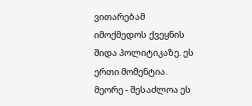ვითარებამ იმოქმედოს ქვეყნის შიდა პოლიტიკაზე. ეს ერთი მომენტია. მეორე - შესაძლოა ეს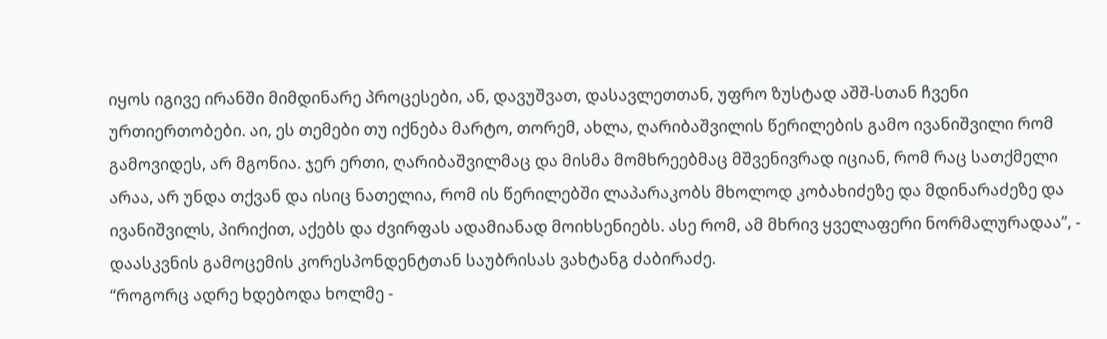იყოს იგივე ირანში მიმდინარე პროცესები, ან, დავუშვათ, დასავლეთთან, უფრო ზუსტად აშშ-სთან ჩვენი ურთიერთობები. აი, ეს თემები თუ იქნება მარტო, თორემ, ახლა, ღარიბაშვილის წერილების გამო ივანიშვილი რომ გამოვიდეს, არ მგონია. ჯერ ერთი, ღარიბაშვილმაც და მისმა მომხრეებმაც მშვენივრად იციან, რომ რაც სათქმელი არაა, არ უნდა თქვან და ისიც ნათელია, რომ ის წერილებში ლაპარაკობს მხოლოდ კობახიძეზე და მდინარაძეზე და ივანიშვილს, პირიქით, აქებს და ძვირფას ადამიანად მოიხსენიებს. ასე რომ, ამ მხრივ ყველაფერი ნორმალურადაა”, - დაასკვნის გამოცემის კორესპონდენტთან საუბრისას ვახტანგ ძაბირაძე.
“როგორც ადრე ხდებოდა ხოლმე -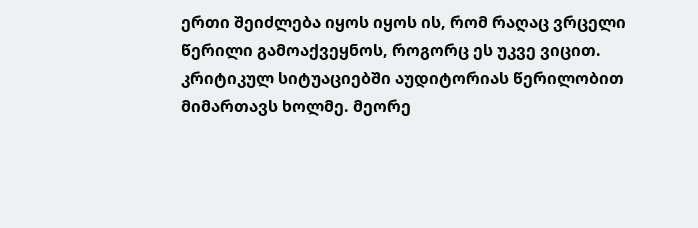ერთი შეიძლება იყოს იყოს ის, რომ რაღაც ვრცელი წერილი გამოაქვეყნოს, როგორც ეს უკვე ვიცით. კრიტიკულ სიტუაციებში აუდიტორიას წერილობით მიმართავს ხოლმე. მეორე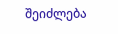შეიძლება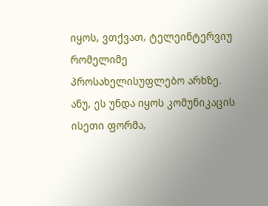იყოს, ვთქვათ, ტელეინტერვიუ რომელიმე პროსახელისუფლებო არხზე. ანუ, ეს უნდა იყოს კომუნიკაცის ისეთი ფორმა,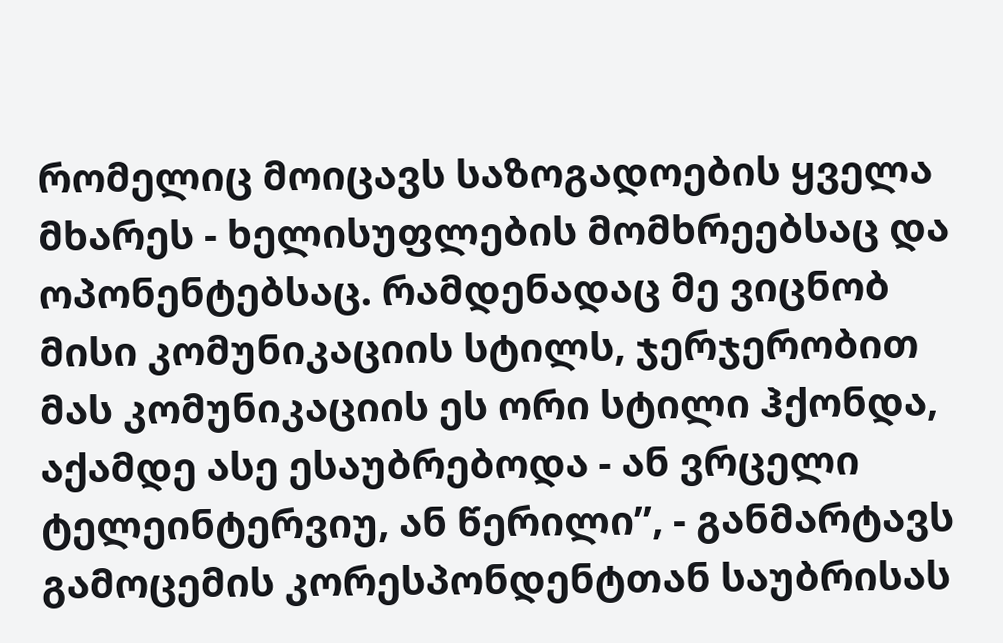რომელიც მოიცავს საზოგადოების ყველა მხარეს - ხელისუფლების მომხრეებსაც და ოპონენტებსაც. რამდენადაც მე ვიცნობ მისი კომუნიკაციის სტილს, ჯერჯერობით მას კომუნიკაციის ეს ორი სტილი ჰქონდა, აქამდე ასე ესაუბრებოდა - ან ვრცელი ტელეინტერვიუ, ან წერილი”, - განმარტავს გამოცემის კორესპონდენტთან საუბრისას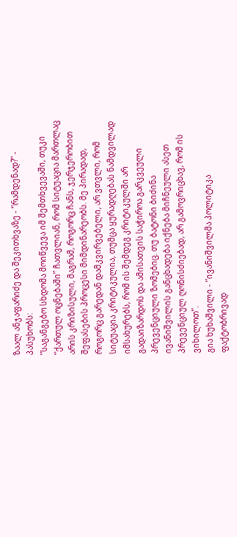ზაალ ანჯაფარიძე და შეკითხვაზე - ”რამდენად?“ - პასუხობს:
“საგანგებო სხდომა მოიწვევა იმ შემთხვევაში, თუკი “ქართულ ოცნებაში” ჩათვლიან, რომ სიტუაცია მართლაც არის კრიზისული, მაგრამ, როგორც ჩანს, ჯერჯერობით შეფასების პროცესი მიმდინარეობს. მე პირადად, როგორც გარედან დამკვირვებელი, არ ვთვლი, რომ სიტუაცია კრიტიკულია, თუმცა ყურადღებას ნამდვილად იმსახურებს, რომ ის შემდეგ კრიტიკულში არ გადაიზარდოს და ამისათვის საჭიროა გარკვეული პრევენციული ზომებიც. თუ ბატონი ბიძინა ივანიშვილის განცხადება იქნება მიჩნეული ასეთ პრევენციულ ღონისძიებად, არ გამოვრიცხავ, რომ ის ვიხილოთ”.
გია ხუხაშვილი - “ივანიშვილმა პოლიტიკა ფაქტობრივად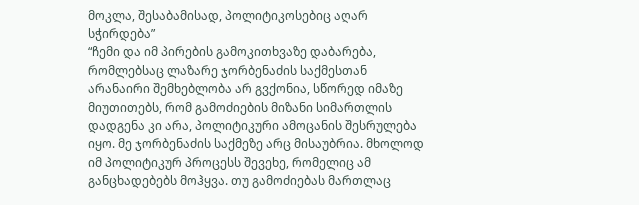მოკლა, შესაბამისად, პოლიტიკოსებიც აღარ სჭირდება”
“ჩემი და იმ პირების გამოკითხვაზე დაბარება, რომლებსაც ლაზარე ჯორბენაძის საქმესთან არანაირი შემხებლობა არ გვქონია, სწორედ იმაზე მიუთითებს, რომ გამოძიების მიზანი სიმართლის დადგენა კი არა, პოლიტიკური ამოცანის შესრულება იყო. მე ჯორბენაძის საქმეზე არც მისაუბრია. მხოლოდ იმ პოლიტიკურ პროცესს შევეხე, რომელიც ამ განცხადებებს მოჰყვა. თუ გამოძიებას მართლაც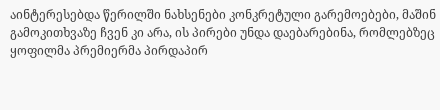აინტერესებდა წერილში ნახსენები კონკრეტული გარემოებები, მაშინ გამოკითხვაზე ჩვენ კი არა, ის პირები უნდა დაებარებინა, რომლებზეც ყოფილმა პრემიერმა პირდაპირ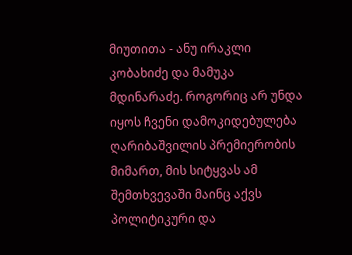მიუთითა - ანუ ირაკლი კობახიძე და მამუკა მდინარაძე. როგორიც არ უნდა იყოს ჩვენი დამოკიდებულება ღარიბაშვილის პრემიერობის მიმართ, მის სიტყვას ამ შემთხვევაში მაინც აქვს პოლიტიკური და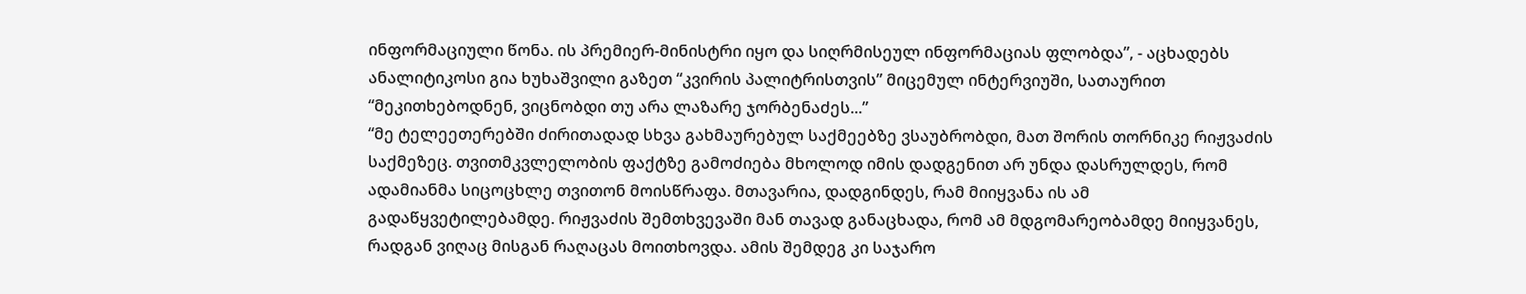ინფორმაციული წონა. ის პრემიერ-მინისტრი იყო და სიღრმისეულ ინფორმაციას ფლობდა”, - აცხადებს ანალიტიკოსი გია ხუხაშვილი გაზეთ “კვირის პალიტრისთვის” მიცემულ ინტერვიუში, სათაურით “მეკითხებოდნენ, ვიცნობდი თუ არა ლაზარე ჯორბენაძეს...”
“მე ტელეეთერებში ძირითადად სხვა გახმაურებულ საქმეებზე ვსაუბრობდი, მათ შორის თორნიკე რიჟვაძის საქმეზეც. თვითმკვლელობის ფაქტზე გამოძიება მხოლოდ იმის დადგენით არ უნდა დასრულდეს, რომ ადამიანმა სიცოცხლე თვითონ მოისწრაფა. მთავარია, დადგინდეს, რამ მიიყვანა ის ამ გადაწყვეტილებამდე. რიჟვაძის შემთხვევაში მან თავად განაცხადა, რომ ამ მდგომარეობამდე მიიყვანეს, რადგან ვიღაც მისგან რაღაცას მოითხოვდა. ამის შემდეგ კი საჯარო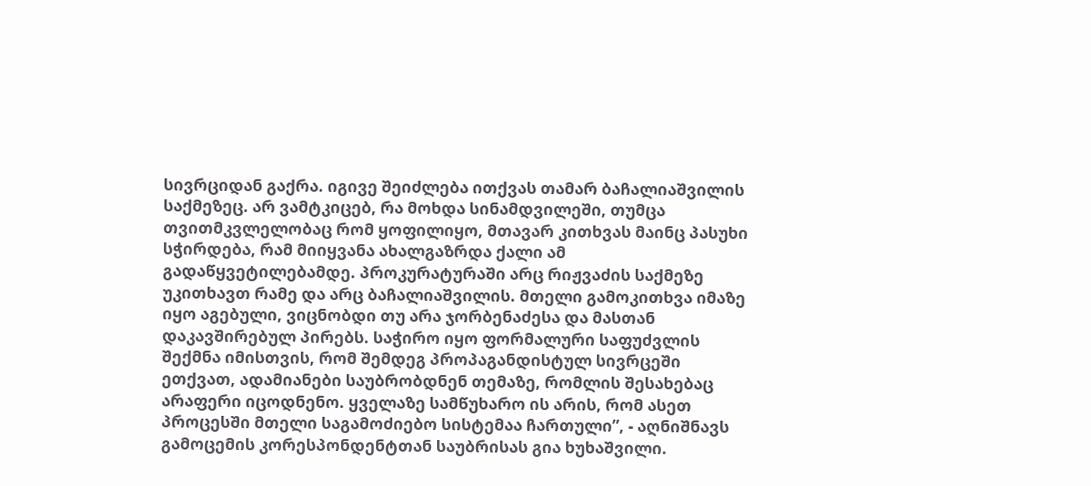სივრციდან გაქრა. იგივე შეიძლება ითქვას თამარ ბაჩალიაშვილის საქმეზეც. არ ვამტკიცებ, რა მოხდა სინამდვილეში, თუმცა თვითმკვლელობაც რომ ყოფილიყო, მთავარ კითხვას მაინც პასუხი სჭირდება, რამ მიიყვანა ახალგაზრდა ქალი ამ გადაწყვეტილებამდე. პროკურატურაში არც რიჟვაძის საქმეზე უკითხავთ რამე და არც ბაჩალიაშვილის. მთელი გამოკითხვა იმაზე იყო აგებული, ვიცნობდი თუ არა ჯორბენაძესა და მასთან დაკავშირებულ პირებს. საჭირო იყო ფორმალური საფუძვლის შექმნა იმისთვის, რომ შემდეგ პროპაგანდისტულ სივრცეში ეთქვათ, ადამიანები საუბრობდნენ თემაზე, რომლის შესახებაც არაფერი იცოდნენო. ყველაზე სამწუხარო ის არის, რომ ასეთ პროცესში მთელი საგამოძიებო სისტემაა ჩართული”, - აღნიშნავს გამოცემის კორესპონდენტთან საუბრისას გია ხუხაშვილი.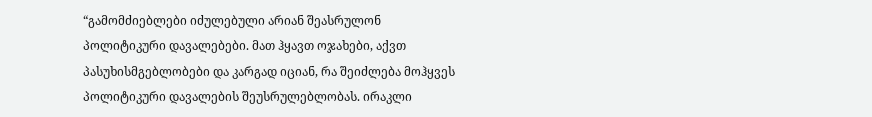“გამომძიებლები იძულებული არიან შეასრულონ პოლიტიკური დავალებები. მათ ჰყავთ ოჯახები, აქვთ პასუხისმგებლობები და კარგად იციან, რა შეიძლება მოჰყვეს პოლიტიკური დავალების შეუსრულებლობას. ირაკლი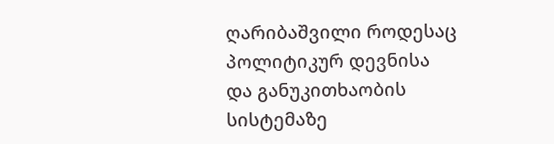ღარიბაშვილი როდესაც პოლიტიკურ დევნისა და განუკითხაობის სისტემაზე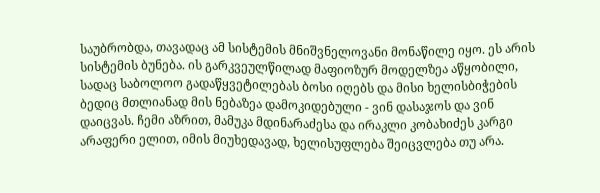საუბრობდა, თავადაც ამ სისტემის მნიშვნელოვანი მონაწილე იყო. ეს არის სისტემის ბუნება. ის გარკვეულწილად მაფიოზურ მოდელზეა აწყობილი, სადაც საბოლოო გადაწყვეტილებას ბოსი იღებს და მისი ხელისბიჭების ბედიც მთლიანად მის ნებაზეა დამოკიდებული - ვინ დასაჯოს და ვინ დაიცვას. ჩემი აზრით, მამუკა მდინარაძესა და ირაკლი კობახიძეს კარგი არაფერი ელით, იმის მიუხედავად, ხელისუფლება შეიცვლება თუ არა.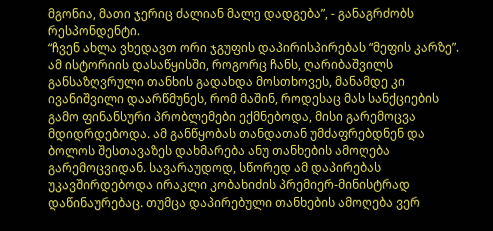მგონია, მათი ჯერიც ძალიან მალე დადგება”, - განაგრძობს რესპონდენტი.
“ჩვენ ახლა ვხედავთ ორი ჯგუფის დაპირისპირებას “მეფის კარზე”. ამ ისტორიის დასაწყისში, როგორც ჩანს, ღარიბაშვილს განსაზღვრული თანხის გადახდა მოსთხოვეს, მანამდე კი ივანიშვილი დაარწმუნეს, რომ მაშინ, როდესაც მას სანქციების გამო ფინანსური პრობლემები ექმნებოდა, მისი გარემოცვა მდიდრდებოდა. ამ განწყობას თანდათან უმძაფრებდნენ და ბოლოს შესთავაზეს დახმარება ანუ თანხების ამოღება გარემოცვიდან. სავარაუდოდ, სწორედ ამ დაპირებას უკავშირდებოდა ირაკლი კობახიძის პრემიერ-მინისტრად დაწინაურებაც. თუმცა დაპირებული თანხების ამოღება ვერ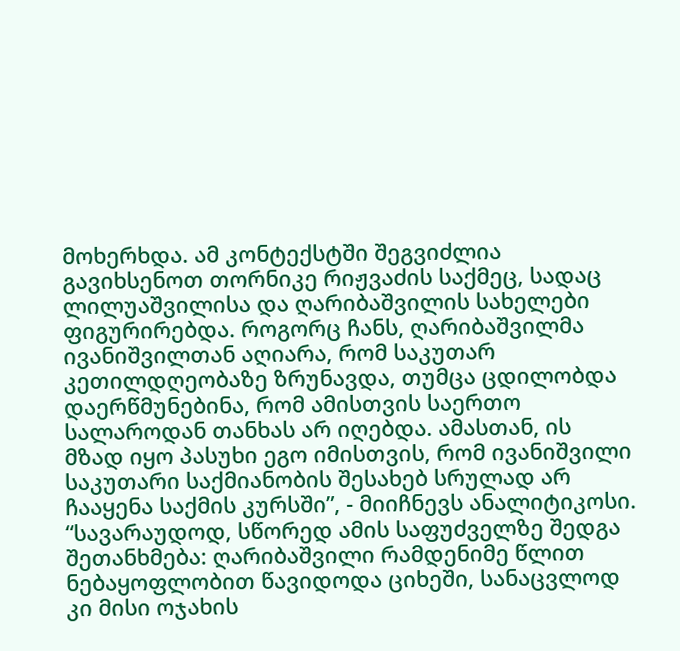მოხერხდა. ამ კონტექსტში შეგვიძლია გავიხსენოთ თორნიკე რიჟვაძის საქმეც, სადაც ლილუაშვილისა და ღარიბაშვილის სახელები ფიგურირებდა. როგორც ჩანს, ღარიბაშვილმა ივანიშვილთან აღიარა, რომ საკუთარ კეთილდღეობაზე ზრუნავდა, თუმცა ცდილობდა დაერწმუნებინა, რომ ამისთვის საერთო სალაროდან თანხას არ იღებდა. ამასთან, ის მზად იყო პასუხი ეგო იმისთვის, რომ ივანიშვილი საკუთარი საქმიანობის შესახებ სრულად არ ჩააყენა საქმის კურსში”, - მიიჩნევს ანალიტიკოსი.
“სავარაუდოდ, სწორედ ამის საფუძველზე შედგა შეთანხმება: ღარიბაშვილი რამდენიმე წლით ნებაყოფლობით წავიდოდა ციხეში, სანაცვლოდ კი მისი ოჯახის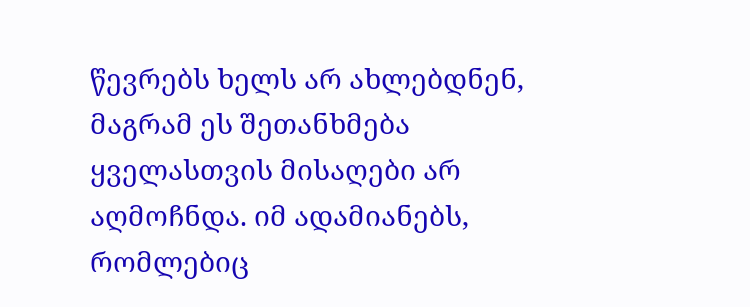წევრებს ხელს არ ახლებდნენ, მაგრამ ეს შეთანხმება ყველასთვის მისაღები არ აღმოჩნდა. იმ ადამიანებს, რომლებიც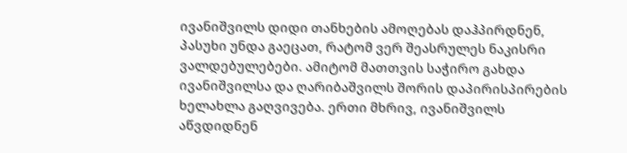ივანიშვილს დიდი თანხების ამოღებას დაჰპირდნენ, პასუხი უნდა გაეცათ, რატომ ვერ შეასრულეს ნაკისრი ვალდებულებები. ამიტომ მათთვის საჭირო გახდა ივანიშვილსა და ღარიბაშვილს შორის დაპირისპირების ხელახლა გაღვივება. ერთი მხრივ, ივანიშვილს აწვდიდნენ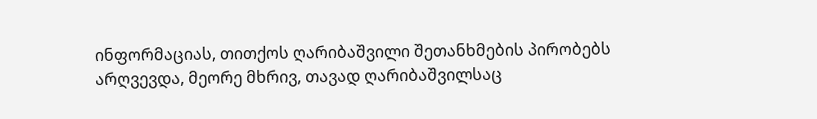ინფორმაციას, თითქოს ღარიბაშვილი შეთანხმების პირობებს არღვევდა, მეორე მხრივ, თავად ღარიბაშვილსაც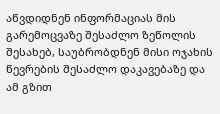აწვდიდნენ ინფორმაციას მის გარემოცვაზე შესაძლო ზეწოლის შესახებ, საუბრობდნენ მისი ოჯახის წევრების შესაძლო დაკავებაზე და ამ გზით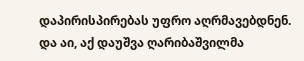დაპირისპირებას უფრო აღრმავებდნენ. და აი, აქ დაუშვა ღარიბაშვილმა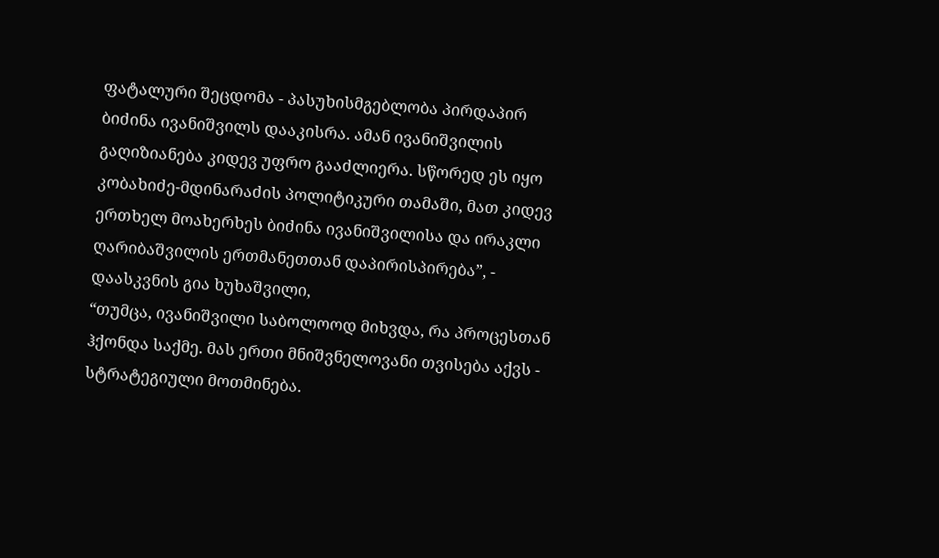ფატალური შეცდომა - პასუხისმგებლობა პირდაპირ ბიძინა ივანიშვილს დააკისრა. ამან ივანიშვილის გაღიზიანება კიდევ უფრო გააძლიერა. სწორედ ეს იყო კობახიძე-მდინარაძის პოლიტიკური თამაში, მათ კიდევ ერთხელ მოახერხეს ბიძინა ივანიშვილისა და ირაკლი ღარიბაშვილის ერთმანეთთან დაპირისპირება”, - დაასკვნის გია ხუხაშვილი,
“თუმცა, ივანიშვილი საბოლოოდ მიხვდა, რა პროცესთან ჰქონდა საქმე. მას ერთი მნიშვნელოვანი თვისება აქვს - სტრატეგიული მოთმინება.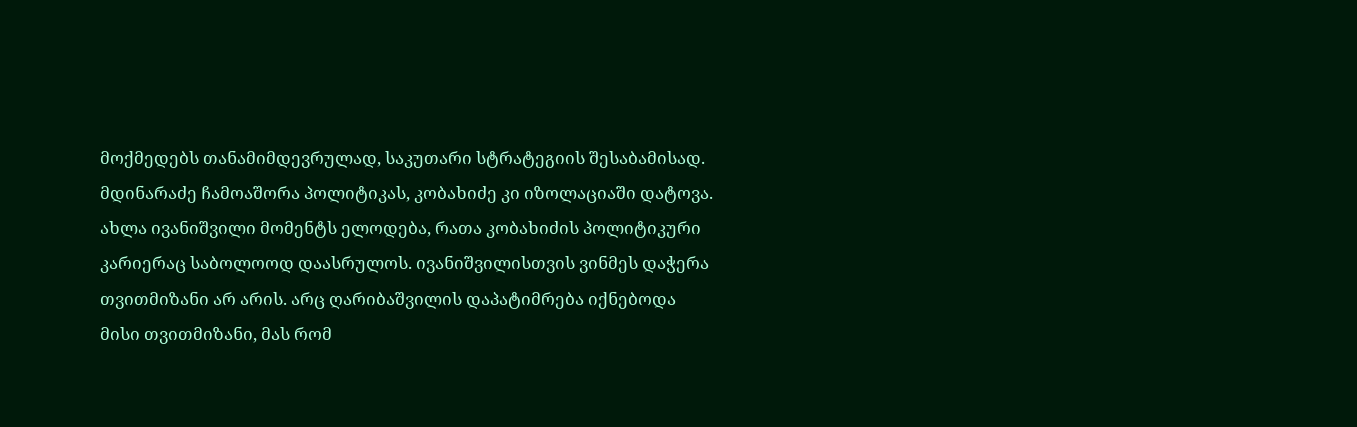მოქმედებს თანამიმდევრულად, საკუთარი სტრატეგიის შესაბამისად. მდინარაძე ჩამოაშორა პოლიტიკას, კობახიძე კი იზოლაციაში დატოვა. ახლა ივანიშვილი მომენტს ელოდება, რათა კობახიძის პოლიტიკური კარიერაც საბოლოოდ დაასრულოს. ივანიშვილისთვის ვინმეს დაჭერა თვითმიზანი არ არის. არც ღარიბაშვილის დაპატიმრება იქნებოდა მისი თვითმიზანი, მას რომ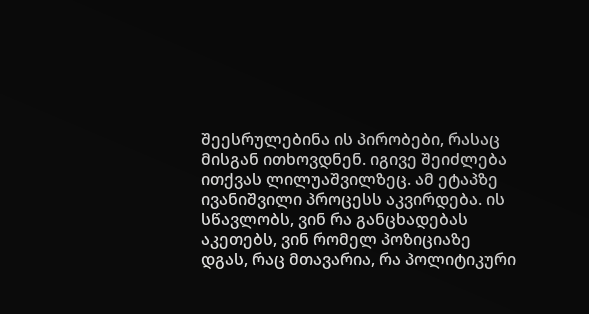შეესრულებინა ის პირობები, რასაც მისგან ითხოვდნენ. იგივე შეიძლება ითქვას ლილუაშვილზეც. ამ ეტაპზე ივანიშვილი პროცესს აკვირდება. ის სწავლობს, ვინ რა განცხადებას აკეთებს, ვინ რომელ პოზიციაზე დგას, რაც მთავარია, რა პოლიტიკური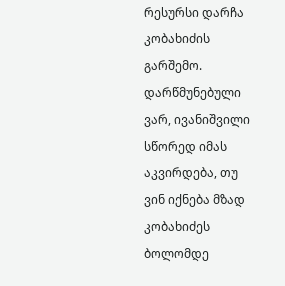რესურსი დარჩა კობახიძის გარშემო. დარწმუნებული ვარ, ივანიშვილი სწორედ იმას აკვირდება, თუ ვინ იქნება მზად კობახიძეს ბოლომდე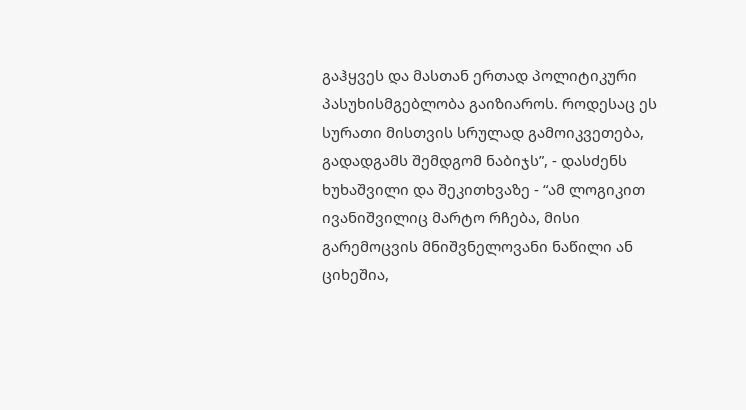გაჰყვეს და მასთან ერთად პოლიტიკური პასუხისმგებლობა გაიზიაროს. როდესაც ეს სურათი მისთვის სრულად გამოიკვეთება, გადადგამს შემდგომ ნაბიჯს”, - დასძენს ხუხაშვილი და შეკითხვაზე - “ამ ლოგიკით ივანიშვილიც მარტო რჩება, მისი გარემოცვის მნიშვნელოვანი ნაწილი ან ციხეშია,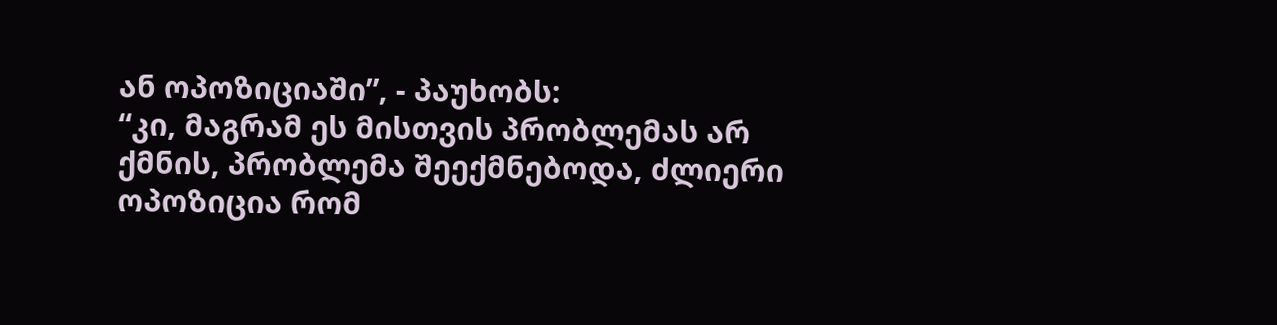ან ოპოზიციაში”, - პაუხობს:
“კი, მაგრამ ეს მისთვის პრობლემას არ ქმნის, პრობლემა შეექმნებოდა, ძლიერი ოპოზიცია რომ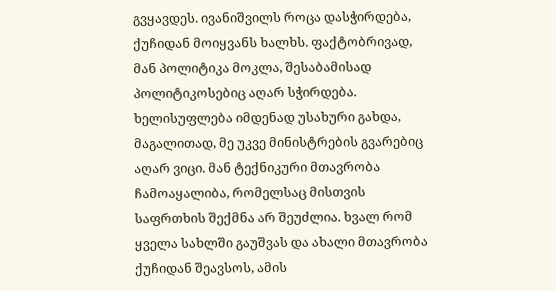გვყავდეს. ივანიშვილს როცა დასჭირდება, ქუჩიდან მოიყვანს ხალხს. ფაქტობრივად, მან პოლიტიკა მოკლა, შესაბამისად პოლიტიკოსებიც აღარ სჭირდება. ხელისუფლება იმდენად უსახური გახდა, მაგალითად, მე უკვე მინისტრების გვარებიც აღარ ვიცი. მან ტექნიკური მთავრობა ჩამოაყალიბა, რომელსაც მისთვის საფრთხის შექმნა არ შეუძლია. ხვალ რომ ყველა სახლში გაუშვას და ახალი მთავრობა ქუჩიდან შეავსოს, ამის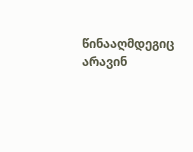წინააღმდეგიც არავინ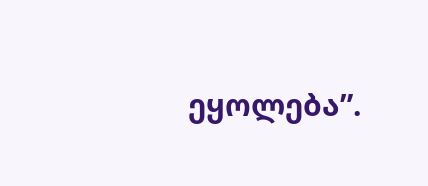ეყოლება”.